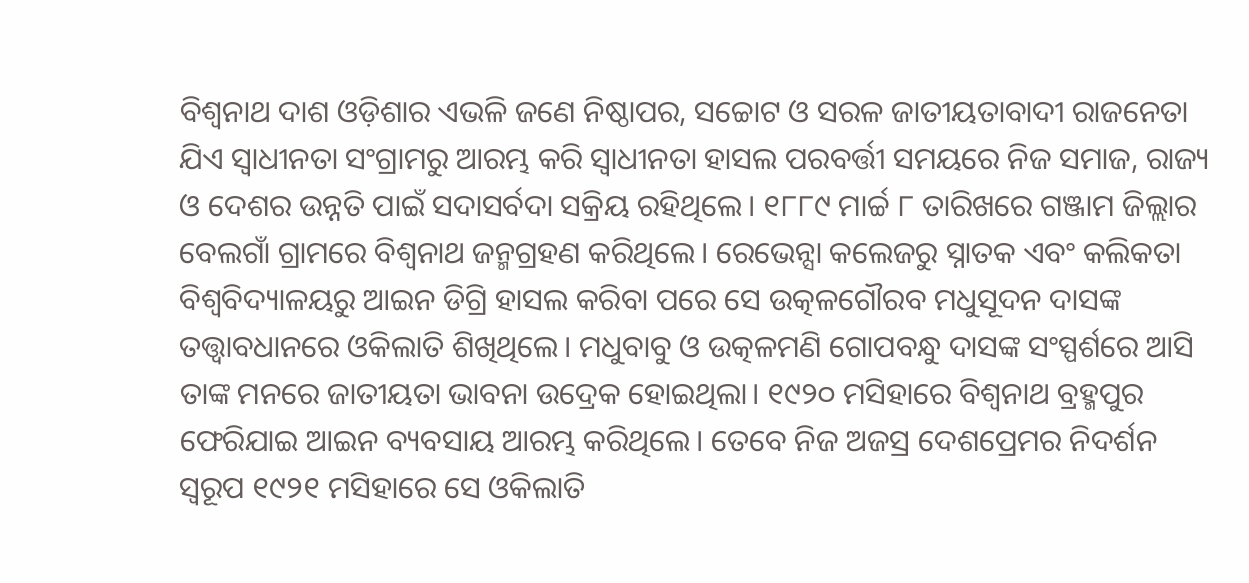ବିଶ୍ବନାଥ ଦାଶ ଓଡ଼ିଶାର ଏଭଳି ଜଣେ ନିଷ୍ଠାପର, ସଚ୍ଚୋଟ ଓ ସରଳ ଜାତୀୟତାବାଦୀ ରାଜନେତା ଯିଏ ସ୍ବାଧୀନତା ସଂଗ୍ରାମରୁ ଆରମ୍ଭ କରି ସ୍ବାଧୀନତା ହାସଲ ପରବର୍ତ୍ତୀ ସମୟରେ ନିଜ ସମାଜ, ରାଜ୍ୟ ଓ ଦେଶର ଉନ୍ନତି ପାଇଁ ସଦାସର୍ବଦା ସକ୍ରିୟ ରହିଥିଲେ। ୧୮୮୯ ମାର୍ଚ୍ଚ ୮ ତାରିଖରେ ଗଞ୍ଜାମ ଜିଲ୍ଲାର ବେଲଗାଁ ଗ୍ରାମରେ ବିଶ୍ବନାଥ ଜନ୍ମଗ୍ରହଣ କରିଥିଲେ। ରେଭେନ୍ସା କଲେଜରୁ ସ୍ନାତକ ଏବଂ କଲିକତା ବିଶ୍ୱବିଦ୍ୟାଳୟରୁ ଆଇନ ଡିଗ୍ରି ହାସଲ କରିବା ପରେ ସେ ଉତ୍କଳଗୌରବ ମଧୁସୂଦନ ଦାସଙ୍କ ତତ୍ତ୍ବାବଧାନରେ ଓକିଲାତି ଶିଖିଥିଲେ। ମଧୁବାବୁ ଓ ଉତ୍କଳମଣି ଗୋପବନ୍ଧୁ ଦାସଙ୍କ ସଂସ୍ପର୍ଶରେ ଆସି ତାଙ୍କ ମନରେ ଜାତୀୟତା ଭାବନା ଉଦ୍ରେକ ହୋଇଥିଲା। ୧୯୨୦ ମସିହାରେ ବିଶ୍ବନାଥ ବ୍ରହ୍ମପୁର ଫେରିଯାଇ ଆଇନ ବ୍ୟବସାୟ ଆରମ୍ଭ କରିଥିଲେ। ତେବେ ନିଜ ଅଜସ୍ର ଦେଶପ୍ରେମର ନିଦର୍ଶନ ସ୍ବରୂପ ୧୯୨୧ ମସିହାରେ ସେ ଓକିଲାତି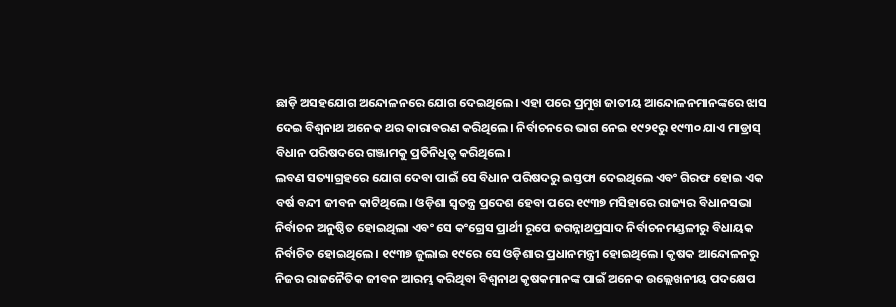ଛାଡ଼ି ଅସହଯୋଗ ଅନ୍ଦୋଳନରେ ଯୋଗ ଦେଇଥିଲେ। ଏହା ପରେ ପ୍ରମୁଖ ଜାତୀୟ ଆନ୍ଦୋଳନମାନଙ୍କରେ ଝାସ ଦେଇ ବିଶ୍ବନାଥ ଅନେକ ଥର କାରାବରଣ କରିଥିଲେ। ନିର୍ବାଚନରେ ଭାଗ ନେଇ ୧୯୨୧ରୁ ୧୯୩୦ ଯାଏ ମାଡ୍ରାସ୍ ବିଧାନ ପରିଷଦରେ ଗଞ୍ଜାମକୁ ପ୍ରତିନିଧିତ୍ବ କରିଥିଲେ।
ଲବଣ ସତ୍ୟାଗ୍ରହରେ ଯୋଗ ଦେବା ପାଇଁ ସେ ବିଧାନ ପରିଷଦରୁ ଇସ୍ତଫା ଦେଇଥିଲେ ଏବଂ ଗିରଫ ହୋଇ ଏକ ବର୍ଷ ବନ୍ଦୀ ଜୀବନ କାଟିଥିଲେ। ଓଡ଼ିଶା ସ୍ବତନ୍ତ୍ର ପ୍ରଦେଶ ହେବା ପରେ ୧୯୩୭ ମସିହାରେ ରାଜ୍ୟର ବିଧାନସଭା ନିର୍ବାଚନ ଅନୁଷ୍ଠିତ ହୋଇଥିଲା ଏବଂ ସେ କଂଗ୍ରେସ ପ୍ରାର୍ଥୀ ରୂପେ ଜଗନ୍ନାଥପ୍ରସାଦ ନିର୍ବାଚନମଣ୍ଡଳୀରୁ ବିଧାୟକ ନିର୍ବାଚିତ ହୋଇଥିଲେ। ୧୯୩୭ ଜୁଲାଇ ୧୯ରେ ସେ ଓଡ଼ିଶାର ପ୍ରଧାନମନ୍ତ୍ରୀ ହୋଇଥିଲେ। କୃଷକ ଆନ୍ଦୋଳନରୁ ନିଜର ରାଜନୈତିକ ଜୀବନ ଆରମ୍ଭ କରିଥିବା ବିଶ୍ବନାଥ କୃଷକମାନଙ୍କ ପାଇଁ ଅନେକ ଉଲ୍ଲେଖନୀୟ ପଦକ୍ଷେପ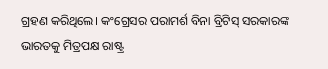ଗ୍ରହଣ କରିଥିଲେ। କଂଗ୍ରେସର ପରାମର୍ଶ ବିନା ବ୍ରିଟିସ୍ ସରକାରଙ୍କ ଭାରତକୁ ମିତ୍ରପକ୍ଷ ରାଷ୍ଟ୍ର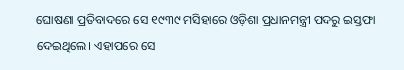ଘୋଷଣା ପ୍ରତିବାଦରେ ସେ ୧୯୩୯ ମସିହାରେ ଓଡ଼ିଶା ପ୍ରଧାନମନ୍ତ୍ରୀ ପଦରୁ ଇସ୍ତଫା ଦେଇଥିଲେ। ଏହାପରେ ସେ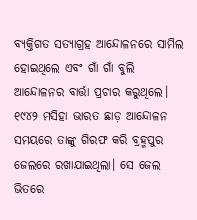ବ୍ୟକ୍ତିଗତ ସତ୍ୟାଗ୍ରହ ଆନ୍ଦୋଳନରେ ସାମିଲ ହୋଇଥିଲେ ଏବଂ ଗାଁ ଗାଁ ବୁଲି ଆନ୍ଦୋଳନର ବାର୍ତ୍ତା ପ୍ରଚାର କରୁଥିଲେ। ୧୯୪୨ ମସିହା ଭାରତ ଛାଡ଼ ଆନ୍ଦୋଳନ ସମୟରେ ତାଙ୍କୁ ଗିରଫ କରି ବ୍ରହ୍ମପୁର ଜେଲରେ ରଖାଯାଇଥିଲା। ସେ ଜେଲ ଭିତରେ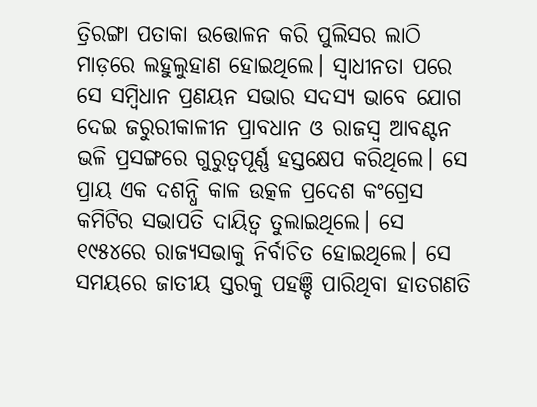ତ୍ରିରଙ୍ଗା ପତାକା ଉତ୍ତୋଳନ କରି ପୁଲିସର ଲାଠି ମାଡ଼ରେ ଲହୁଲୁହାଣ ହୋଇଥିଲେ। ସ୍ବାଧୀନତା ପରେ ସେ ସମ୍ବିଧାନ ପ୍ରଣୟନ ସଭାର ସଦସ୍ୟ ଭାବେ ଯୋଗ ଦେଇ ଜରୁରୀକାଳୀନ ପ୍ରାବଧାନ ଓ ରାଜସ୍ବ ଆବଣ୍ଟନ ଭଳି ପ୍ରସଙ୍ଗରେ ଗୁରୁତ୍ବପୂର୍ଣ୍ଣ ହସ୍ତକ୍ଷେପ କରିଥିଲେ। ସେ ପ୍ରାୟ ଏକ ଦଶନ୍ଧି କାଳ ଉତ୍କଳ ପ୍ରଦେଶ କଂଗ୍ରେସ କମିଟିର ସଭାପତି ଦାୟିତ୍ବ ତୁଲାଇଥିଲେ। ସେ ୧୯୫୪ରେ ରାଜ୍ୟସଭାକୁ ନିର୍ବାଚିତ ହୋଇଥିଲେ। ସେ ସମୟରେ ଜାତୀୟ ସ୍ତରକୁ ପହଞ୍ଚି ପାରିଥିବା ହାତଗଣତି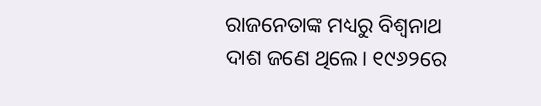ରାଜନେତାଙ୍କ ମଧ୍ୟରୁ ବିଶ୍ବନାଥ ଦାଶ ଜଣେ ଥିଲେ। ୧୯୬୨ରେ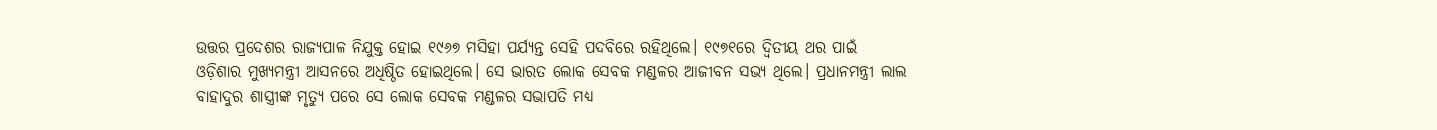ଉତ୍ତର ପ୍ରଦେଶର ରାଜ୍ୟପାଳ ନିଯୁକ୍ତ ହୋଇ ୧୯୬୭ ମସିହା ପର୍ଯ୍ୟନ୍ତ ସେହି ପଦବିରେ ରହିଥିଲେ। ୧୯୭୧ରେ ଦ୍ବିତୀୟ ଥର ପାଇଁ ଓଡ଼ିଶାର ମୁଖ୍ୟମନ୍ତ୍ରୀ ଆସନରେ ଅଧିଷ୍ଠିତ ହୋଇଥିଲେ। ସେ ଭାରତ ଲୋକ ସେବକ ମଣ୍ଡଳର ଆଜୀବନ ସଭ୍ୟ ଥିଲେ। ପ୍ରଧାନମନ୍ତ୍ରୀ ଲାଲ ବାହାଦୁର ଶାସ୍ତ୍ରୀଙ୍କ ମୃତ୍ୟୁ ପରେ ସେ ଲୋକ ସେବକ ମଣ୍ଡଳର ସଭାପତି ମଧ୍ୟ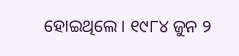ହୋଇଥିଲେ। ୧୯୮୪ ଜୁନ ୨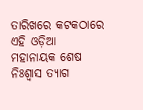ତାରିଖରେ କଟକଠାରେ ଏହି ଓଡ଼ିଆ ମହାନାୟକ ଶେଷ ନିଃଶ୍ବାସ ତ୍ୟାଗ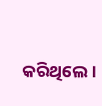କରିଥିଲେ।